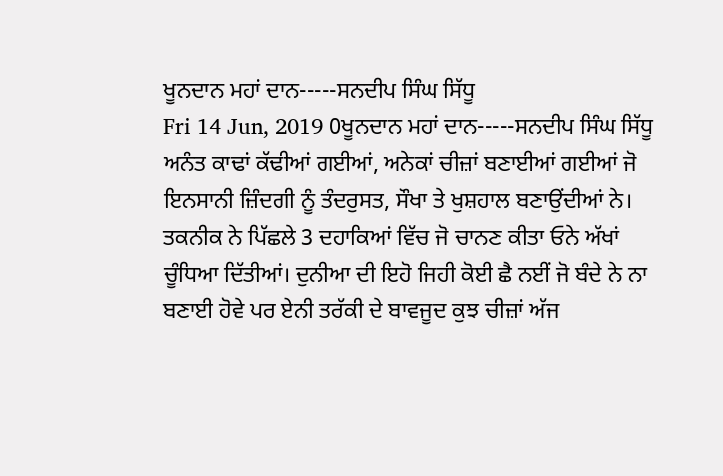ਖੂਨਦਾਨ ਮਹਾਂ ਦਾਨ-----ਸਨਦੀਪ ਸਿੰਘ ਸਿੱਧੂ
Fri 14 Jun, 2019 0ਖੂਨਦਾਨ ਮਹਾਂ ਦਾਨ-----ਸਨਦੀਪ ਸਿੰਘ ਸਿੱਧੂ
ਅਨੰਤ ਕਾਢਾਂ ਕੱਢੀਆਂ ਗਈਆਂ, ਅਨੇਕਾਂ ਚੀਜ਼ਾਂ ਬਣਾਈਆਂ ਗਈਆਂ ਜੋ ਇਨਸਾਨੀ ਜ਼ਿੰਦਗੀ ਨੂੰ ਤੰਦਰੁਸਤ, ਸੌਖਾ ਤੇ ਖੁਸ਼ਹਾਲ ਬਣਾਉਂਦੀਆਂ ਨੇ। ਤਕਨੀਕ ਨੇ ਪਿੱਛਲੇ 3 ਦਹਾਕਿਆਂ ਵਿੱਚ ਜੋ ਚਾਨਣ ਕੀਤਾ ਓਨੇ ਅੱਖਾਂ ਚੂੰਧਿਆ ਦਿੱਤੀਆਂ। ਦੁਨੀਆ ਦੀ ਇਹੋ ਜਿਹੀ ਕੋਈ ਛੈ ਨਈਂ ਜੋ ਬੰਦੇ ਨੇ ਨਾ ਬਣਾਈ ਹੋਵੇ ਪਰ ਏਨੀ ਤਰੱਕੀ ਦੇ ਬਾਵਜੂਦ ਕੁਝ ਚੀਜ਼ਾਂ ਅੱਜ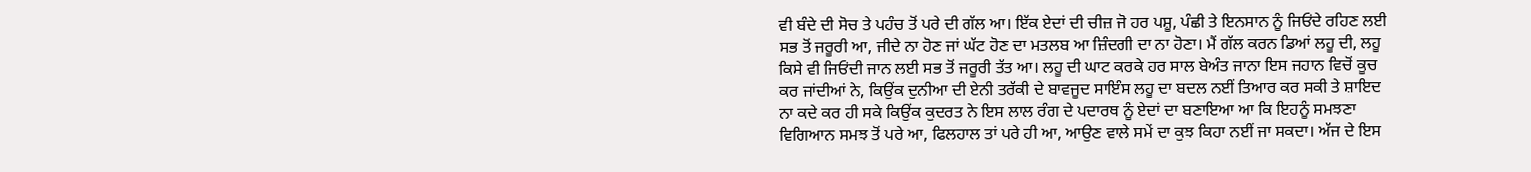ਵੀ ਬੰਦੇ ਦੀ ਸੋਚ ਤੇ ਪਹੰਚ ਤੋਂ ਪਰੇ ਦੀ ਗੱਲ ਆ। ਇੱਕ ਏਦਾਂ ਦੀ ਚੀਜ਼ ਜੋ ਹਰ ਪਸ਼ੂ, ਪੰਛੀ ਤੇ ਇਨਸਾਨ ਨੂੰ ਜਿਓਂਦੇ ਰਹਿਣ ਲਈ ਸਭ ਤੋਂ ਜਰੂਰੀ ਆ, ਜੀਦੇ ਨਾ ਹੋਣ ਜਾਂ ਘੱਟ ਹੋਣ ਦਾ ਮਤਲਬ ਆ ਜ਼ਿੰਦਗੀ ਦਾ ਨਾ ਹੋਣਾ। ਮੈਂ ਗੱਲ ਕਰਨ ਡਿਆਂ ਲਹੂ ਦੀ, ਲਹੂ ਕਿਸੇ ਵੀ ਜਿਓਂਦੀ ਜਾਨ ਲਈ ਸਭ ਤੋਂ ਜਰੂਰੀ ਤੱਤ ਆ। ਲਹੂ ਦੀ ਘਾਟ ਕਰਕੇ ਹਰ ਸਾਲ ਬੇਅੰਤ ਜਾਨਾ ਇਸ ਜਹਾਨ ਵਿਚੋਂ ਕੂਚ ਕਰ ਜਾਂਦੀਆਂ ਨੇ, ਕਿਉਂਕ ਦੁਨੀਆ ਦੀ ਏਨੀ ਤਰੱਕੀ ਦੇ ਬਾਵਜੂਦ ਸਾਇੰਸ ਲਹੂ ਦਾ ਬਦਲ ਨਈਂ ਤਿਆਰ ਕਰ ਸਕੀ ਤੇ ਸ਼ਾਇਦ ਨਾ ਕਦੇ ਕਰ ਹੀ ਸਕੇ ਕਿਉਂਕ ਕੁਦਰਤ ਨੇ ਇਸ ਲਾਲ ਰੰਗ ਦੇ ਪਦਾਰਥ ਨੂੰ ਏਦਾਂ ਦਾ ਬਣਾਇਆ ਆ ਕਿ ਇਹਨੂੰ ਸਮਝਣਾ ਵਿਗਿਆਨ ਸਮਝ ਤੋਂ ਪਰੇ ਆ, ਫਿਲਹਾਲ ਤਾਂ ਪਰੇ ਹੀ ਆ, ਆਉਣ ਵਾਲੇ ਸਮੇਂ ਦਾ ਕੁਝ ਕਿਹਾ ਨਈਂ ਜਾ ਸਕਦਾ। ਅੱਜ ਦੇ ਇਸ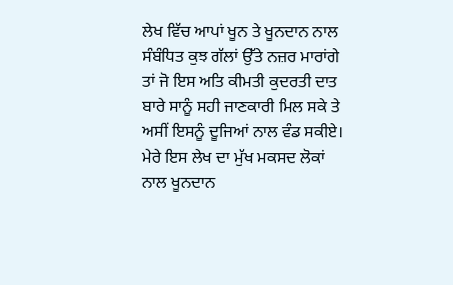ਲੇਖ ਵਿੱਚ ਆਪਾਂ ਖੂਨ ਤੇ ਖੂਨਦਾਨ ਨਾਲ ਸੰਬੰਧਿਤ ਕੁਝ ਗੱਲਾਂ ਉੱਤੇ ਨਜ਼ਰ ਮਾਰਾਂਗੇ ਤਾਂ ਜੋ ਇਸ ਅਤਿ ਕੀਮਤੀ ਕੁਦਰਤੀ ਦਾਤ ਬਾਰੇ ਸਾਨੂੰ ਸਹੀ ਜਾਣਕਾਰੀ ਮਿਲ ਸਕੇ ਤੇ ਅਸੀਂ ਇਸਨੂੰ ਦੂਜਿਆਂ ਨਾਲ ਵੰਡ ਸਕੀਏ। ਮੇਰੇ ਇਸ ਲੇਖ ਦਾ ਮੁੱਖ ਮਕਸਦ ਲੋਕਾਂ ਨਾਲ ਖੂਨਦਾਨ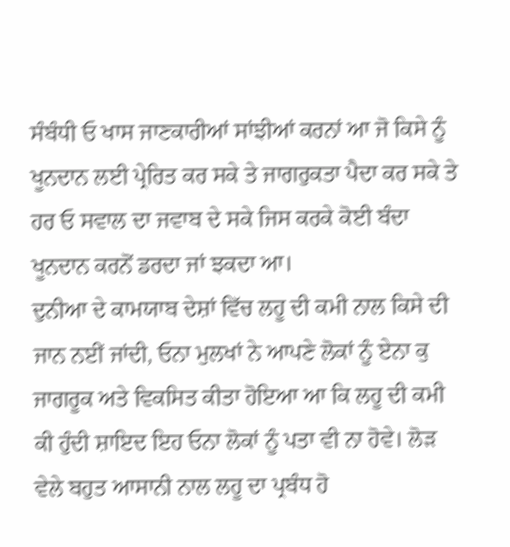ਸੰਬੰਧੀ ਓ ਖਾਸ ਜਾਣਕਾਰੀਆਂ ਸਾਂਝੀਆਂ ਕਰਨਾਂ ਆ ਜੋ ਕਿਸੇ ਨੂੰ ਖੂਨਦਾਨ ਲਈ ਪ੍ਰੇਰਿਤ ਕਰ ਸਕੇ ਤੇ ਜਾਗਰੁਕਤਾ ਪੈਦਾ ਕਰ ਸਕੇ ਤੇ ਹਰ ਓ ਸਵਾਲ ਦਾ ਜਵਾਬ ਦੇ ਸਕੇ ਜਿਸ ਕਰਕੇ ਕੋਈ ਬੰਦਾ ਖੂਨਦਾਨ ਕਰਨੋਂ ਡਰਦਾ ਜਾਂ ਝਕਦਾ ਆ।
ਦੁਨੀਆ ਦੇ ਕਾਮਯਾਬ ਦੇਸ਼ਾਂ ਵਿੱਚ ਲਹੂ ਦੀ ਕਮੀ ਨਾਲ ਕਿਸੇ ਦੀ ਜਾਨ ਨਈਂ ਜਾਂਦੀ, ਓਨਾ ਮੁਲਖਾਂ ਨੇ ਆਪਣੇ ਲੋਕਾਂ ਨੂੰ ਏਨਾ ਕੁ ਜਾਗਰੂਕ ਅਤੇ ਵਿਕਸਿਤ ਕੀਤਾ ਹੋਇਆ ਆ ਕਿ ਲਹੂ ਦੀ ਕਮੀ ਕੀ ਹੁੰਦੀ ਸ਼ਾਇਦ ਇਹ ਓਨਾ ਲੋਕਾਂ ਨੂੰ ਪਤਾ ਵੀ ਨਾ ਹੋਵੇ। ਲੋੜ ਵੇਲੇ ਬਹੁਤ ਆਸਾਨੀ ਨਾਲ ਲਹੂ ਦਾ ਪ੍ਰਬੰਧ ਹੋ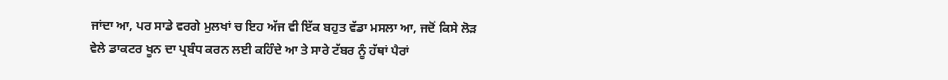ਜਾਂਦਾ ਆ, ਪਰ ਸਾਡੇ ਵਰਗੇ ਮੁਲਖਾਂ ਚ ਇਹ ਅੱਜ ਵੀ ਇੱਕ ਬਹੁਤ ਵੱਡਾ ਮਸਲਾ ਆ, ਜਦੋਂ ਕਿਸੇ ਲੋੜ ਵੇਲੇ ਡਾਕਟਰ ਖੂਨ ਦਾ ਪ੍ਰਬੰਧ ਕਰਨ ਲਈ ਕਹਿੰਦੇ ਆ ਤੇ ਸਾਰੇ ਟੱਬਰ ਨੂੰ ਹੱਥਾਂ ਪੈਰਾਂ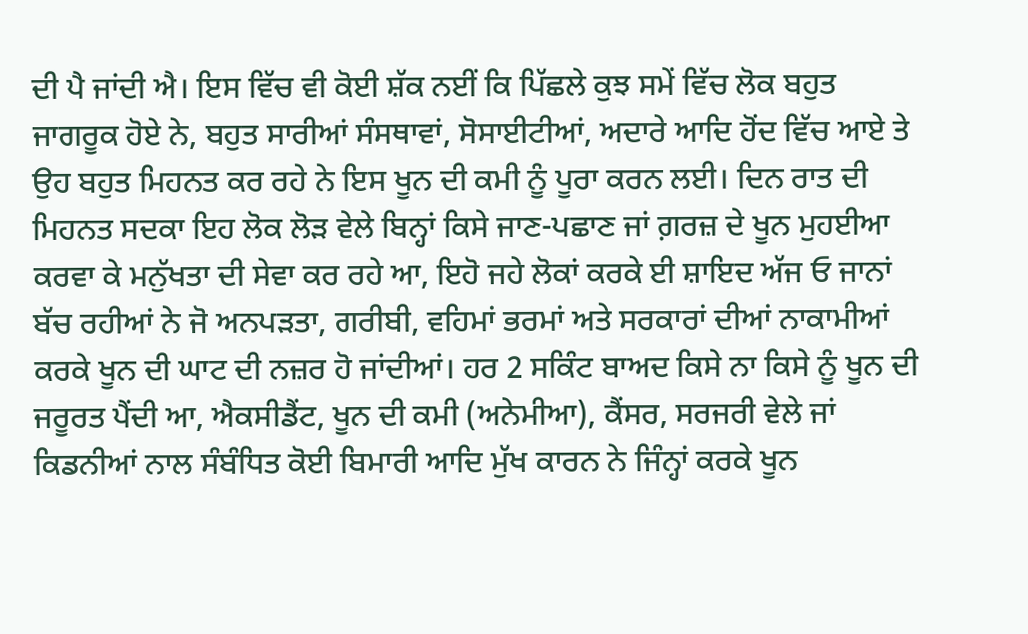ਦੀ ਪੈ ਜਾਂਦੀ ਐ। ਇਸ ਵਿੱਚ ਵੀ ਕੋਈ ਸ਼ੱਕ ਨਈਂ ਕਿ ਪਿੱਛਲੇ ਕੁਝ ਸਮੇਂ ਵਿੱਚ ਲੋਕ ਬਹੁਤ ਜਾਗਰੂਕ ਹੋਏ ਨੇ, ਬਹੁਤ ਸਾਰੀਆਂ ਸੰਸਥਾਵਾਂ, ਸੋਸਾਈਟੀਆਂ, ਅਦਾਰੇ ਆਦਿ ਹੋਂਦ ਵਿੱਚ ਆਏ ਤੇ ਉਹ ਬਹੁਤ ਮਿਹਨਤ ਕਰ ਰਹੇ ਨੇ ਇਸ ਖੂਨ ਦੀ ਕਮੀ ਨੂੰ ਪੂਰਾ ਕਰਨ ਲਈ। ਦਿਨ ਰਾਤ ਦੀ ਮਿਹਨਤ ਸਦਕਾ ਇਹ ਲੋਕ ਲੋੜ ਵੇਲੇ ਬਿਨ੍ਹਾਂ ਕਿਸੇ ਜਾਣ-ਪਛਾਣ ਜਾਂ ਗ਼ਰਜ਼ ਦੇ ਖੂਨ ਮੁਹਈਆ ਕਰਵਾ ਕੇ ਮਨੁੱਖਤਾ ਦੀ ਸੇਵਾ ਕਰ ਰਹੇ ਆ, ਇਹੋ ਜਹੇ ਲੋਕਾਂ ਕਰਕੇ ਈ ਸ਼ਾਇਦ ਅੱਜ ਓ ਜਾਨਾਂ ਬੱਚ ਰਹੀਆਂ ਨੇ ਜੋ ਅਨਪੜਤਾ, ਗਰੀਬੀ, ਵਹਿਮਾਂ ਭਰਮਾਂ ਅਤੇ ਸਰਕਾਰਾਂ ਦੀਆਂ ਨਾਕਾਮੀਆਂ ਕਰਕੇ ਖੂਨ ਦੀ ਘਾਟ ਦੀ ਨਜ਼ਰ ਹੋ ਜਾਂਦੀਆਂ। ਹਰ 2 ਸਕਿੰਟ ਬਾਅਦ ਕਿਸੇ ਨਾ ਕਿਸੇ ਨੂੰ ਖੂਨ ਦੀ ਜਰੂਰਤ ਪੈਂਦੀ ਆ, ਐਕਸੀਡੈਂਟ, ਖੂਨ ਦੀ ਕਮੀ (ਅਨੇਮੀਆ), ਕੈਂਸਰ, ਸਰਜਰੀ ਵੇਲੇ ਜਾਂ ਕਿਡਨੀਆਂ ਨਾਲ ਸੰਬੰਧਿਤ ਕੋਈ ਬਿਮਾਰੀ ਆਦਿ ਮੁੱਖ ਕਾਰਨ ਨੇ ਜਿੰਨ੍ਹਾਂ ਕਰਕੇ ਖੂਨ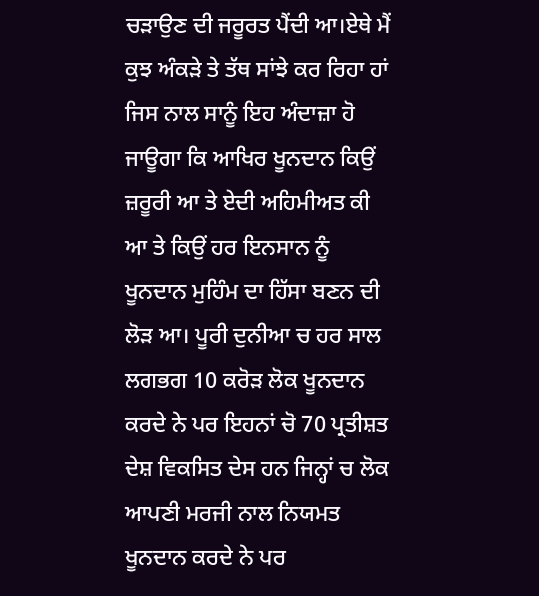ਚੜਾਉਣ ਦੀ ਜਰੂਰਤ ਪੈਂਦੀ ਆ।ਏਥੇ ਮੈਂ ਕੁਝ ਅੰਕੜੇ ਤੇ ਤੱਥ ਸਾਂਝੇ ਕਰ ਰਿਹਾ ਹਾਂ ਜਿਸ ਨਾਲ ਸਾਨੂੰ ਇਹ ਅੰਦਾਜ਼ਾ ਹੋ ਜਾਊਗਾ ਕਿ ਆਖਿਰ ਖੂਨਦਾਨ ਕਿਉਂ ਜ਼ਰੂਰੀ ਆ ਤੇ ਏਦੀ ਅਹਿਮੀਅਤ ਕੀ ਆ ਤੇ ਕਿਉਂ ਹਰ ਇਨਸਾਨ ਨੂੰ ਖੂਨਦਾਨ ਮੁਹਿੰਮ ਦਾ ਹਿੱਸਾ ਬਣਨ ਦੀ ਲੋੜ ਆ। ਪੂਰੀ ਦੁਨੀਆ ਚ ਹਰ ਸਾਲ ਲਗਭਗ 10 ਕਰੋੜ ਲੋਕ ਖੂਨਦਾਨ ਕਰਦੇ ਨੇ ਪਰ ਇਹਨਾਂ ਚੋ 70 ਪ੍ਰਤੀਸ਼ਤ ਦੇਸ਼ ਵਿਕਸਿਤ ਦੇਸ ਹਨ ਜਿਨ੍ਹਾਂ ਚ ਲੋਕ ਆਪਣੀ ਮਰਜੀ ਨਾਲ ਨਿਯਮਤ ਖੂਨਦਾਨ ਕਰਦੇ ਨੇ ਪਰ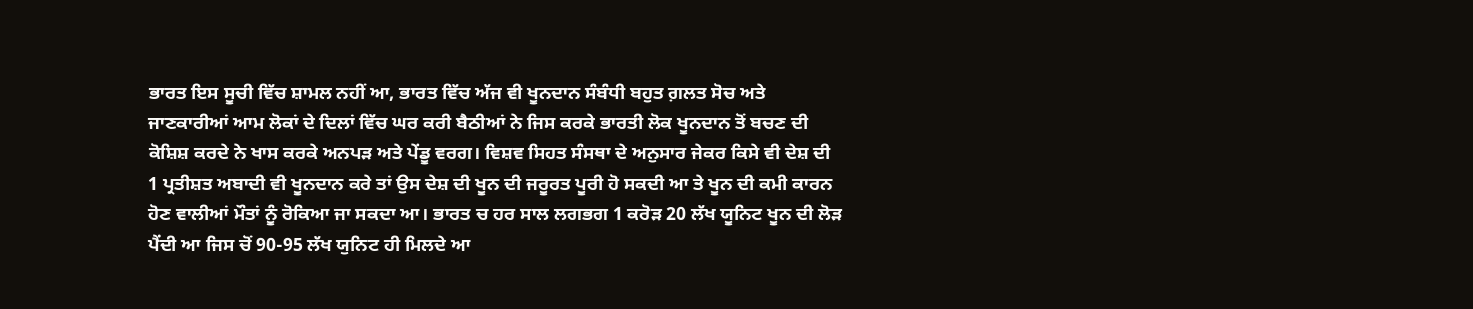ਭਾਰਤ ਇਸ ਸੂਚੀ ਵਿੱਚ ਸ਼ਾਮਲ ਨਹੀਂ ਆ, ਭਾਰਤ ਵਿੱਚ ਅੱਜ ਵੀ ਖੂਨਦਾਨ ਸੰਬੰਧੀ ਬਹੁਤ ਗ਼ਲਤ ਸੋਚ ਅਤੇ ਜਾਣਕਾਰੀਆਂ ਆਮ ਲੋਕਾਂ ਦੇ ਦਿਲਾਂ ਵਿੱਚ ਘਰ ਕਰੀ ਬੈਠੀਆਂ ਨੇ ਜਿਸ ਕਰਕੇ ਭਾਰਤੀ ਲੋਕ ਖੂਨਦਾਨ ਤੋਂ ਬਚਣ ਦੀ ਕੋਸ਼ਿਸ਼ ਕਰਦੇ ਨੇ ਖਾਸ ਕਰਕੇ ਅਨਪੜ ਅਤੇ ਪੇਂਡੂ ਵਰਗ। ਵਿਸ਼ਵ ਸਿਹਤ ਸੰਸਥਾ ਦੇ ਅਨੁਸਾਰ ਜੇਕਰ ਕਿਸੇ ਵੀ ਦੇਸ਼ ਦੀ 1 ਪ੍ਰਤੀਸ਼ਤ ਅਬਾਦੀ ਵੀ ਖੂਨਦਾਨ ਕਰੇ ਤਾਂ ਉਸ ਦੇਸ਼ ਦੀ ਖੂਨ ਦੀ ਜਰੂਰਤ ਪੂਰੀ ਹੋ ਸਕਦੀ ਆ ਤੇ ਖੂਨ ਦੀ ਕਮੀ ਕਾਰਨ ਹੋਣ ਵਾਲੀਆਂ ਮੌਤਾਂ ਨੂੰ ਰੋਕਿਆ ਜਾ ਸਕਦਾ ਆ। ਭਾਰਤ ਚ ਹਰ ਸਾਲ ਲਗਭਗ 1 ਕਰੋੜ 20 ਲੱਖ ਯੂਨਿਟ ਖੂਨ ਦੀ ਲੋੜ ਪੈਂਦੀ ਆ ਜਿਸ ਚੋਂ 90-95 ਲੱਖ ਯੁਨਿਟ ਹੀ ਮਿਲਦੇ ਆ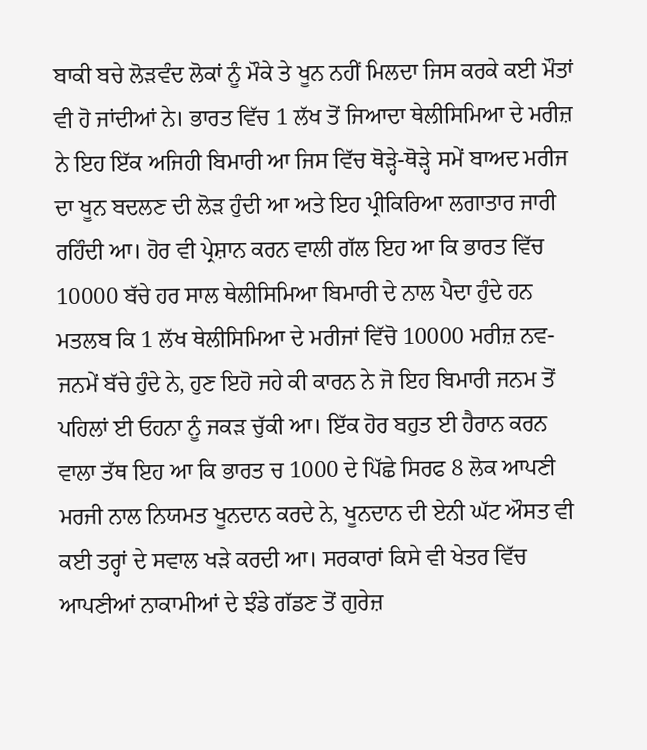ਬਾਕੀ ਬਚੇ ਲੋੜਵੰਦ ਲੋਕਾਂ ਨੂੰ ਮੌਕੇ ਤੇ ਖੂਨ ਨਹੀਂ ਮਿਲਦਾ ਜਿਸ ਕਰਕੇ ਕਈ ਮੌਤਾਂ ਵੀ ਹੋ ਜਾਂਦੀਆਂ ਨੇ। ਭਾਰਤ ਵਿੱਚ 1 ਲੱਖ ਤੋਂ ਜਿਆਦਾ ਥੇਲੀਸਿਮਿਆ ਦੇ ਮਰੀਜ਼ ਨੇ ਇਹ ਇੱਕ ਅਜਿਹੀ ਬਿਮਾਰੀ ਆ ਜਿਸ ਵਿੱਚ ਥੋੜ੍ਹੇ-ਥੋੜ੍ਹੇ ਸਮੇਂ ਬਾਅਦ ਮਰੀਜ ਦਾ ਖੂਨ ਬਦਲਣ ਦੀ ਲੋੜ ਹੁੰਦੀ ਆ ਅਤੇ ਇਹ ਪ੍ਰੀਕਿਰਿਆ ਲਗਾਤਾਰ ਜਾਰੀ ਰਹਿੰਦੀ ਆ। ਹੋਰ ਵੀ ਪ੍ਰੇਸ਼ਾਨ ਕਰਨ ਵਾਲੀ ਗੱਲ ਇਹ ਆ ਕਿ ਭਾਰਤ ਵਿੱਚ 10000 ਬੱਚੇ ਹਰ ਸਾਲ ਥੇਲੀਸਿਮਿਆ ਬਿਮਾਰੀ ਦੇ ਨਾਲ ਪੈਦਾ ਹੁੰਦੇ ਹਨ ਮਤਲਬ ਕਿ 1 ਲੱਖ ਥੇਲੀਸਿਮਿਆ ਦੇ ਮਰੀਜਾਂ ਵਿੱਚੋ 10000 ਮਰੀਜ਼ ਨਵ-ਜਨਮੇਂ ਬੱਚੇ ਹੁੰਦੇ ਨੇ, ਹੁਣ ਇਹੋ ਜਹੇ ਕੀ ਕਾਰਨ ਨੇ ਜੋ ਇਹ ਬਿਮਾਰੀ ਜਨਮ ਤੋਂ ਪਹਿਲਾਂ ਈ ਓਹਨਾ ਨੂੰ ਜਕੜ ਚੁੱਕੀ ਆ। ਇੱਕ ਹੋਰ ਬਹੁਤ ਈ ਹੈਰਾਨ ਕਰਨ ਵਾਲਾ ਤੱਥ ਇਹ ਆ ਕਿ ਭਾਰਤ ਚ 1000 ਦੇ ਪਿੱਛੇ ਸਿਰਫ 8 ਲੋਕ ਆਪਣੀ ਮਰਜੀ ਨਾਲ ਨਿਯਮਤ ਖੂਨਦਾਨ ਕਰਦੇ ਨੇ, ਖੂਨਦਾਨ ਦੀ ਏਨੀ ਘੱਟ ਔਸਤ ਵੀ ਕਈ ਤਰ੍ਹਾਂ ਦੇ ਸਵਾਲ ਖੜੇ ਕਰਦੀ ਆ। ਸਰਕਾਰਾਂ ਕਿਸੇ ਵੀ ਖੇਤਰ ਵਿੱਚ ਆਪਣੀਆਂ ਨਾਕਾਮੀਆਂ ਦੇ ਝੰਡੇ ਗੱਡਣ ਤੋਂ ਗੁਰੇਜ਼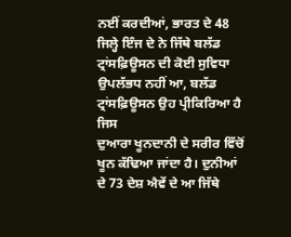ਨਈਂ ਕਰਦੀਆਂ, ਭਾਰਤ ਦੇ 48 ਜਿਲ੍ਹੇ ਇੰਜ ਦੇ ਨੇ ਜਿੱਥੇ ਬਲੱਡ ਟ੍ਰਾਂਸਫ਼ਿਊਸਨ ਦੀ ਕੋਈ ਸੁਵਿਧਾ ਉਪਲੱਭਧ ਨਹੀਂ ਆ, ਬਲੱਡ ਟ੍ਰਾਂਸਫ਼ਿਊਸਨ ਉਹ ਪ੍ਰੀਕਿਰਿਆ ਹੈ ਜਿਸ
ਦੁਆਰਾ ਖੂਨਦਾਨੀ ਦੇ ਸਰੀਰ ਵਿੱਚੋਂ ਖੂਨ ਕੱਢਿਆ ਜਾਂਦਾ ਹੈ। ਦੁਨੀਆਂ ਦੇ 73 ਦੇਸ਼ ਐਵੇਂ ਦੇ ਆ ਜਿੱਥੇ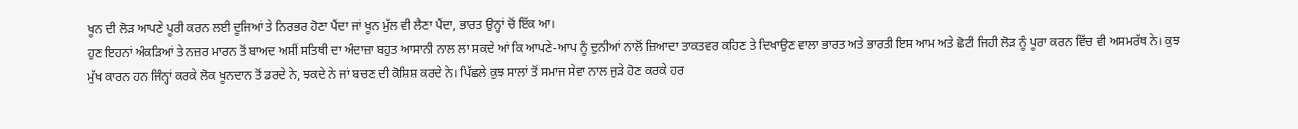ਖੂਨ ਦੀ ਲੋੜ ਆਪਣੇ ਪੂਰੀ ਕਰਨ ਲਈ ਦੂਜਿਆਂ ਤੇ ਨਿਰਭਰ ਹੋਣਾ ਪੈਂਦਾ ਜਾਂ ਖੂਨ ਮੁੱਲ ਵੀ ਲੈਣਾ ਪੈਂਦਾ, ਭਾਰਤ ਉਨ੍ਹਾਂ ਚੋਂ ਇੱਕ ਆ।
ਹੁਣ ਇਹਨਾਂ ਅੰਕੜਿਆਂ ਤੇ ਨਜ਼ਰ ਮਾਰਨ ਤੋਂ ਬਾਅਦ ਅਸੀਂ ਸਤਿਥੀ ਦਾ ਅੰਦਾਜ਼ਾ ਬਹੁਤ ਆਸਾਨੀ ਨਾਲ ਲਾ ਸਕਦੇ ਆਂ ਕਿ ਆਪਣੇ-ਆਪ ਨੂੰ ਦੁਨੀਆਂ ਨਾਲੋਂ ਜ਼ਿਆਦਾ ਤਾਕਤਵਰ ਕਹਿਣ ਤੇ ਦਿਖਾਉਣ ਵਾਲਾ ਭਾਰਤ ਅਤੇ ਭਾਰਤੀ ਇਸ ਆਮ ਅਤੇ ਛੋਟੀ ਜਿਹੀ ਲੋੜ ਨੂੰ ਪੂਰਾ ਕਰਨ ਵਿੱਚ ਵੀ ਅਸਮਰੱਥ ਨੇ। ਕੁਝ ਮੁੱਖ ਕਾਰਨ ਹਨ ਜਿੰਨ੍ਹਾਂ ਕਰਕੇ ਲੋਕ ਖੂਨਦਾਨ ਤੋਂ ਡਰਦੇ ਨੇ, ਝਕਦੇ ਨੇ ਜਾਂ ਬਚਣ ਦੀ ਕੋਸ਼ਿਸ਼ ਕਰਦੇ ਨੇ। ਪਿੱਛਲੇ ਕੁਝ ਸਾਲਾਂ ਤੋਂ ਸਮਾਜ ਸੇਵਾ ਨਾਲ ਜੁੜੇ ਹੋਣ ਕਰਕੇ ਹਰ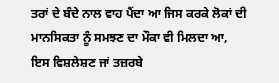ਤਰਾਂ ਦੇ ਬੰਦੇ ਨਾਲ ਵਾਹ ਪੈਂਦਾ ਆ ਜਿਸ ਕਰਕੇ ਲੋਕਾਂ ਦੀ ਮਾਨਸਿਕਤਾ ਨੂੰ ਸਮਝਣ ਦਾ ਮੌਕਾ ਵੀ ਮਿਲਦਾ ਆ, ਇਸ ਵਿਸ਼ਲੇਸ਼ਣ ਜਾਂ ਤਜ਼ਰਬੇ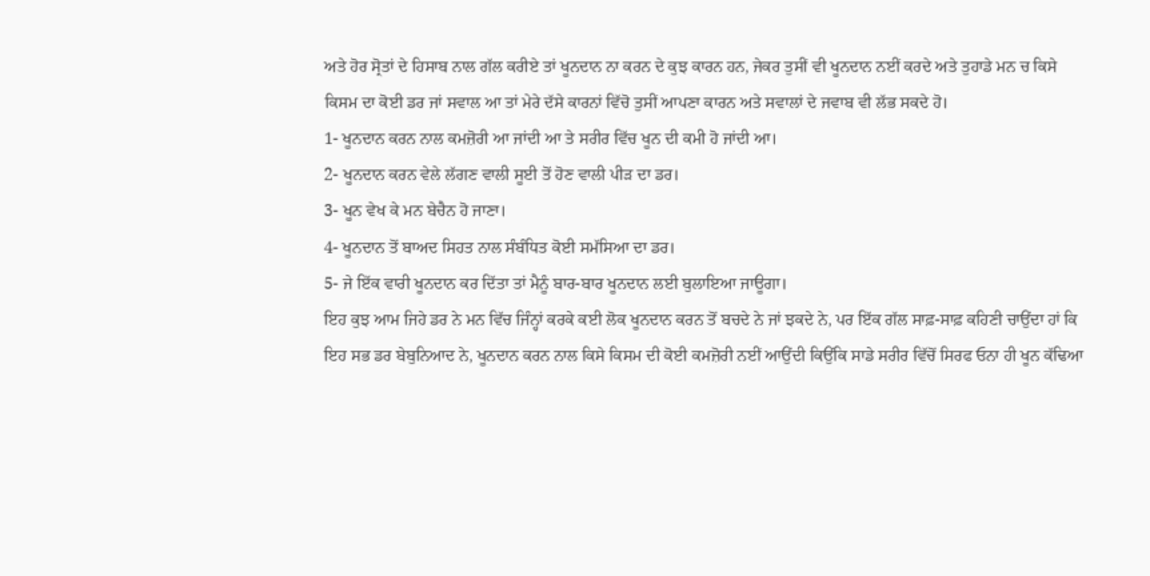ਅਤੇ ਹੋਰ ਸ੍ਰੋਤਾਂ ਦੇ ਹਿਸਾਬ ਨਾਲ ਗੱਲ ਕਰੀਏ ਤਾਂ ਖੂਨਦਾਨ ਨਾ ਕਰਨ ਦੇ ਕੁਝ ਕਾਰਨ ਹਨ, ਜੇਕਰ ਤੁਸੀਂ ਵੀ ਖੂਨਦਾਨ ਨਈਂ ਕਰਦੇ ਅਤੇ ਤੁਹਾਡੇ ਮਨ ਚ ਕਿਸੇ ਕਿਸਮ ਦਾ ਕੋਈ ਡਰ ਜਾਂ ਸਵਾਲ ਆ ਤਾਂ ਮੇਰੇ ਦੱਸੇ ਕਾਰਨਾਂ ਵਿੱਚੋ ਤੁਸੀਂ ਆਪਣਾ ਕਾਰਨ ਅਤੇ ਸਵਾਲਾਂ ਦੇ ਜਵਾਬ ਵੀ ਲੱਭ ਸਕਦੇ ਹੋ।
1- ਖੂਨਦਾਨ ਕਰਨ ਨਾਲ ਕਮਜ਼ੋਰੀ ਆ ਜਾਂਦੀ ਆ ਤੇ ਸਰੀਰ ਵਿੱਚ ਖੂਨ ਦੀ ਕਮੀ ਹੋ ਜਾਂਦੀ ਆ।
2- ਖੂਨਦਾਨ ਕਰਨ ਵੇਲੇ ਲੱਗਣ ਵਾਲੀ ਸੂਈ ਤੋਂ ਹੋਣ ਵਾਲੀ ਪੀੜ ਦਾ ਡਰ।
3- ਖੂਨ ਵੇਖ ਕੇ ਮਨ ਬੇਚੈਨ ਹੋ ਜਾਣਾ।
4- ਖੂਨਦਾਨ ਤੋਂ ਬਾਅਦ ਸਿਹਤ ਨਾਲ ਸੰਬੰਧਿਤ ਕੋਈ ਸਮੱਸਿਆ ਦਾ ਡਰ।
5- ਜੇ ਇੱਕ ਵਾਰੀ ਖੂਨਦਾਨ ਕਰ ਦਿੱਤਾ ਤਾਂ ਮੈਨੂੰ ਬਾਰ-ਬਾਰ ਖੂਨਦਾਨ ਲਈ ਬੁਲਾਇਆ ਜਾਊਗਾ।
ਇਹ ਕੁਝ ਆਮ ਜਿਹੇ ਡਰ ਨੇ ਮਨ ਵਿੱਚ ਜਿੰਨ੍ਹਾਂ ਕਰਕੇ ਕਈ ਲੋਕ ਖੂਨਦਾਨ ਕਰਨ ਤੋਂ ਬਚਦੇ ਨੇ ਜਾਂ ਝਕਦੇ ਨੇ, ਪਰ ਇੱਕ ਗੱਲ ਸਾਫ਼-ਸਾਫ਼ ਕਹਿਣੀ ਚਾਉਂਦਾ ਹਾਂ ਕਿ ਇਹ ਸਭ ਡਰ ਬੇਬੁਨਿਆਦ ਨੇ, ਖੂਨਦਾਨ ਕਰਨ ਨਾਲ ਕਿਸੇ ਕਿਸਮ ਦੀ ਕੋਈ ਕਮਜ਼ੋਰੀ ਨਈਂ ਆਉਂਦੀ ਕਿਉਂਕਿ ਸਾਡੇ ਸਰੀਰ ਵਿੱਚੋਂ ਸਿਰਫ ਓਨਾ ਹੀ ਖੂਨ ਕੱਢਿਆ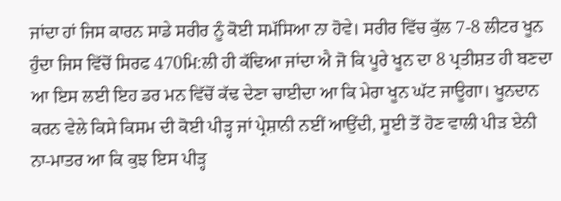ਜਾਂਦਾ ਹਾਂ ਜਿਸ ਕਾਰਨ ਸਾਡੇ ਸਰੀਰ ਨੂੰ ਕੋਈ ਸਮੱਸਿਆ ਨਾ ਹੋਵੇ। ਸਰੀਰ ਵਿੱਚ ਕੁੱਲ 7-8 ਲੀਟਰ ਖੂਨ ਹੁੰਦਾ ਜਿਸ ਵਿੱਚੋਂ ਸਿਰਫ 470ਮਿ:ਲੀ ਹੀ ਕੱਢਿਆ ਜਾਂਦਾ ਐ ਜੋ ਕਿ ਪੂਰੇ ਖੂਨ ਦਾ 8 ਪ੍ਰਤੀਸ਼ਤ ਹੀ ਬਣਦਾ ਆ ਇਸ ਲਈ ਇਹ ਡਰ ਮਨ ਵਿੱਚੋਂ ਕੱਢ ਦੇਣਾ ਚਾਈਦਾ ਆ ਕਿ ਮੇਰਾ ਖੂਨ ਘੱਟ ਜਾਊਗਾ। ਖੂਨਦਾਨ ਕਰਨ ਵੇਲੇ ਕਿਸੇ ਕਿਸਮ ਦੀ ਕੋਈ ਪੀੜ੍ਹ ਜਾਂ ਪ੍ਰੇਸ਼ਾਨੀ ਨਈਂ ਆਉਂਦੀ, ਸੂਈ ਤੋਂ ਹੋਣ ਵਾਲੀ ਪੀੜ ਏਨੀ ਨਾ-ਮਾਤਰ ਆ ਕਿ ਕੁਝ ਇਸ ਪੀੜ੍ਹ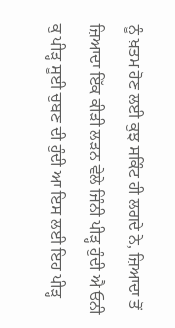ਨੂੰ ਖ਼ਤਮ ਹੋਣ ਲਈ ਕੁਝ ਸਕਿੰਟ ਹੀ ਲਗਦੇ ਨੇ, ਜ਼ਿਆਦਾ ਤੋਂ ਜ਼ਿਆਦਾ ਇੱਕ ਕੀੜੀ ਲੜਨ ਵੇਲੇ ਜਿੰਨੀ ਪੀੜ੍ਹ ਹੁੰਦੀ ਐ ਓਨੀ ਕੁ ਪੀੜ੍ਹ ਸੂਈ ਚੁਬਣ ਦੀ ਹੁੰਦੀ ਆ ਇਸ ਲਈ ਇਹ ਪੀੜ੍ਹ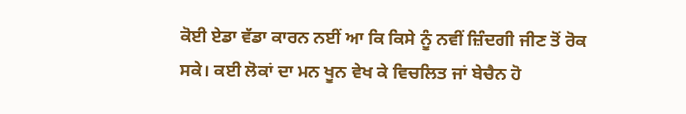ਕੋਈ ਏਡਾ ਵੱਡਾ ਕਾਰਨ ਨਈਂ ਆ ਕਿ ਕਿਸੇ ਨੂੰ ਨਵੀਂ ਜ਼ਿੰਦਗੀ ਜੀਣ ਤੋਂ ਰੋਕ ਸਕੇ। ਕਈ ਲੋਕਾਂ ਦਾ ਮਨ ਖੂਨ ਵੇਖ ਕੇ ਵਿਚਲਿਤ ਜਾਂ ਬੇਚੈਨ ਹੋ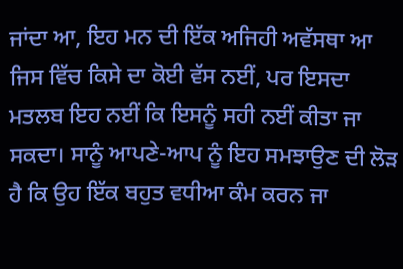ਜਾਂਦਾ ਆ, ਇਹ ਮਨ ਦੀ ਇੱਕ ਅਜਿਹੀ ਅਵੱਸਥਾ ਆ ਜਿਸ ਵਿੱਚ ਕਿਸੇ ਦਾ ਕੋਈ ਵੱਸ ਨਈਂ, ਪਰ ਇਸਦਾ ਮਤਲਬ ਇਹ ਨਈਂ ਕਿ ਇਸਨੂੰ ਸਹੀ ਨਈਂ ਕੀਤਾ ਜਾ ਸਕਦਾ। ਸਾਨੂੰ ਆਪਣੇ-ਆਪ ਨੂੰ ਇਹ ਸਮਝਾਉਣ ਦੀ ਲੋੜ ਹੈ ਕਿ ਉਹ ਇੱਕ ਬਹੁਤ ਵਧੀਆ ਕੰਮ ਕਰਨ ਜਾ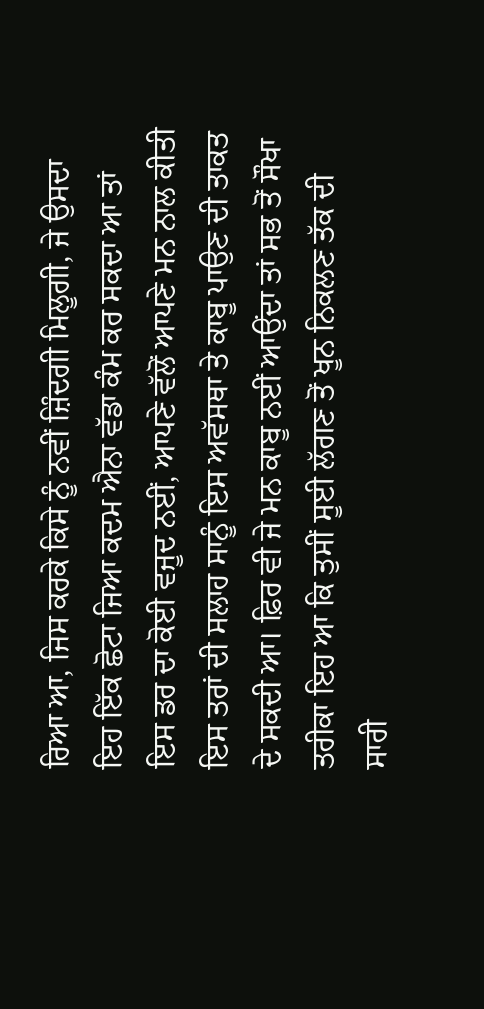ਰਿਆ ਆ, ਜਿਸ ਕਰਕੇ ਕਿਸੇ ਨੂੰ ਨਵੀਂ ਜ਼ਿੰਦਗੀ ਮਿਲੂਗੀ, ਜੇ ਉਸਦਾ ਇਹ ਇੱਕ ਛੋਟਾ ਜਿਆ ਕਦਮ ਐਨਾ ਵੱਡਾ ਕੰਮ ਕਰ ਸਕਦਾ ਆ ਤਾਂ ਇਸ ਡਰ ਦਾ ਕੋਈ ਵਜੂਦ ਨਈਂ, ਆਪਣੇ ਵੱਲੋਂ ਆਪਣੇ ਮਨ ਨਾਲ ਕੀਤੀ ਇਸ ਤਰਾਂ ਦੀ ਸਲਾਹ ਸਾਨੂੰ ਇਸ ਅਵੱਸਥਾ ਤੇ ਕਾਬੂ ਪਾਉਣ ਦੀ ਤਾਕਤ ਦੇ ਸਕਦੀ ਆ। ਫ਼ਿਰ ਵੀ ਜੇ ਮਨ ਕਾਬੂ ਨਈਂ ਆਉਂਦਾ ਤਾਂ ਸਭ ਤੋਂ ਸੌਖਾ ਤਰੀਕਾ ਇਹ ਆ ਕਿ ਤੁਸੀਂ ਸੂਈ ਲੱਗਣ ਤੋਂ ਖੂਨ ਨਿਕਲਣ ਤੱਕ ਦੀ ਸਾਰੀ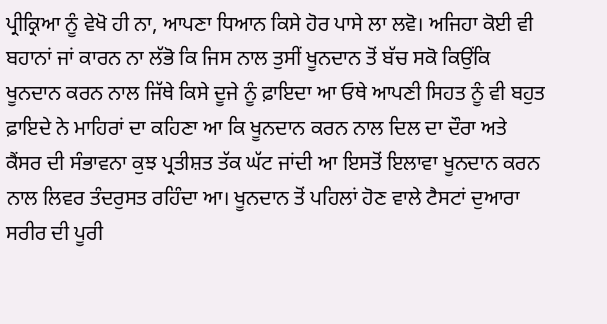ਪ੍ਰੀਕ੍ਰਿਆ ਨੂੰ ਵੇਖੋ ਹੀ ਨਾ, ਆਪਣਾ ਧਿਆਨ ਕਿਸੇ ਹੋਰ ਪਾਸੇ ਲਾ ਲਵੋ। ਅਜਿਹਾ ਕੋਈ ਵੀ ਬਹਾਨਾਂ ਜਾਂ ਕਾਰਨ ਨਾ ਲੱਭੋ ਕਿ ਜਿਸ ਨਾਲ ਤੁਸੀਂ ਖੂਨਦਾਨ ਤੋਂ ਬੱਚ ਸਕੋ ਕਿਉਂਕਿ ਖੂਨਦਾਨ ਕਰਨ ਨਾਲ ਜਿੱਥੇ ਕਿਸੇ ਦੂਜੇ ਨੂੰ ਫ਼ਾਇਦਾ ਆ ਓਥੇ ਆਪਣੀ ਸਿਹਤ ਨੂੰ ਵੀ ਬਹੁਤ ਫ਼ਾਇਦੇ ਨੇ ਮਾਹਿਰਾਂ ਦਾ ਕਹਿਣਾ ਆ ਕਿ ਖੂਨਦਾਨ ਕਰਨ ਨਾਲ ਦਿਲ ਦਾ ਦੌਰਾ ਅਤੇ ਕੈਂਸਰ ਦੀ ਸੰਭਾਵਨਾ ਕੁਝ ਪ੍ਰਤੀਸ਼ਤ ਤੱਕ ਘੱਟ ਜਾਂਦੀ ਆ ਇਸਤੋਂ ਇਲਾਵਾ ਖੂਨਦਾਨ ਕਰਨ ਨਾਲ ਲਿਵਰ ਤੰਦਰੁਸਤ ਰਹਿੰਦਾ ਆ। ਖੂਨਦਾਨ ਤੋਂ ਪਹਿਲਾਂ ਹੋਣ ਵਾਲੇ ਟੈਸਟਾਂ ਦੁਆਰਾ ਸਰੀਰ ਦੀ ਪੂਰੀ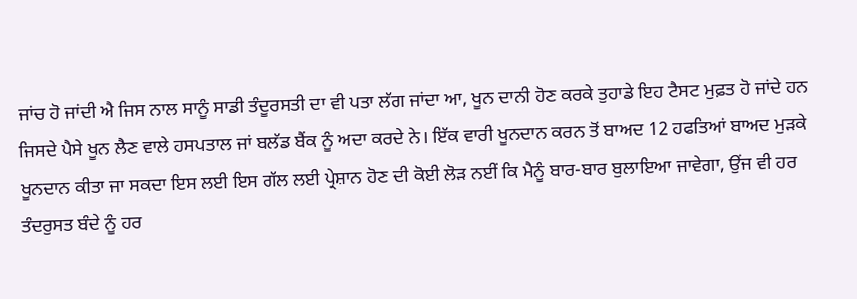ਜਾਂਚ ਹੋ ਜਾਂਦੀ ਐ ਜਿਸ ਨਾਲ ਸਾਨੂੰ ਸਾਡੀ ਤੰਦੂਰਸਤੀ ਦਾ ਵੀ ਪਤਾ ਲੱਗ ਜਾਂਦਾ ਆ, ਖੂਨ ਦਾਨੀ ਹੋਣ ਕਰਕੇ ਤੁਹਾਡੇ ਇਹ ਟੈਸਟ ਮੁਫ਼ਤ ਹੋ ਜਾਂਦੇ ਹਨ ਜਿਸਦੇ ਪੈਸੇ ਖੂਨ ਲੈਣ ਵਾਲੇ ਹਸਪਤਾਲ ਜਾਂ ਬਲੱਡ ਬੈਂਕ ਨੂੰ ਅਦਾ ਕਰਦੇ ਨੇ। ਇੱਕ ਵਾਰੀ ਖੂਨਦਾਨ ਕਰਨ ਤੋਂ ਬਾਅਦ 12 ਹਫਤਿਆਂ ਬਾਅਦ ਮੁੜਕੇ ਖੂਨਦਾਨ ਕੀਤਾ ਜਾ ਸਕਦਾ ਇਸ ਲਈ ਇਸ ਗੱਲ ਲਈ ਪ੍ਰੇਸ਼ਾਨ ਹੋਣ ਦੀ ਕੋਈ ਲੋੜ ਨਈਂ ਕਿ ਮੈਨੂੰ ਬਾਰ-ਬਾਰ ਬੁਲਾਇਆ ਜਾਵੇਗਾ, ਉਂਜ ਵੀ ਹਰ ਤੰਦਰੁਸਤ ਬੰਦੇ ਨੂੰ ਹਰ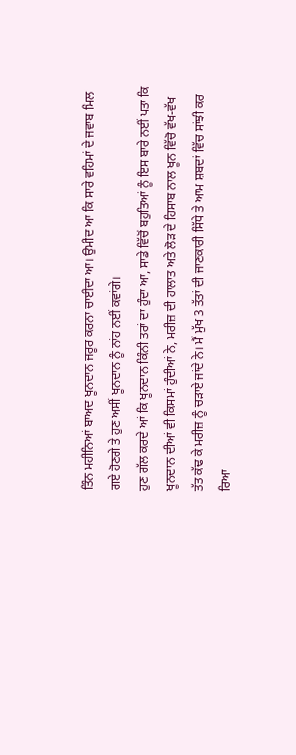ਤਿੰਨ ਮਹੀਨਿਆਂ ਬਾਅਦ ਖੂਨਦਾਨ ਜਰੂਰ ਕਰਨਾ ਚਾਈਦਾ ਆ। ਉਮੀਦ ਆ ਕਿ ਸਾਰੇ ਵਹਿਮਾਂ ਦੇ ਜਵਾਬ ਮਿਲ ਗਏ ਹੋਣਗੇ ਤੇ ਹੁਣ ਅਸੀਂ ਖੂਨਦਾਨ ਨੂੰ ਨਾਂਹ ਨਈਂ ਕਵਾਂਗੇ।
ਹੁਣ ਗੱਲ ਕਰਦੇ ਆਂ ਕਿ ਖੂਨਦਾਨ ਕਿੰਨੀ ਤਰਾਂ ਦਾ ਹੁੰਦਾ ਆ, ਸਾਡੇ ਵਿੱਚੋਂ ਬਹੁਤਿਆਂ ਨੂੰ ਇਸ ਬਾਰੇ ਨਈਂ ਪਤਾ ਕਿ ਖੂਨਦਾਨ ਦੀਆਂ ਵੀ ਕਿਸਮਾਂ ਹੁੰਦੀਆਂ ਨੇ, ਮਰੀਜ਼ ਦੀ ਹਾਲਾਤ ਅਤੇ ਲੋੜ ਦੇ ਹਿਸਾਬ ਨਾਲ ਖੂਨ ਵਿੱਚੋ ਵੱਖ-ਵੱਖ ਤੱਤ ਕੱਢ ਕੇ ਮਰੀਜ਼ ਨੂੰ ਚੜਾਏ ਜਾਂਦੇ ਨੇ। ਮੈਂ ਮੁੱਖ 3 ਤੱਤਾਂ ਦੀ ਜਾਣਕਾਰੀ ਸਿੱਧੇ ਤੇ ਆਮ ਸ਼ਬਦਾਂ ਵਿੱਚ ਸਾਂਝੀ ਕਰ ਰਿਆ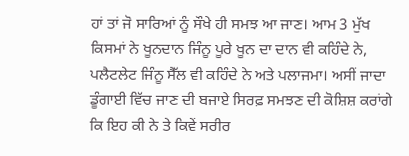ਹਾਂ ਤਾਂ ਜੋ ਸਾਰਿਆਂ ਨੂੰ ਸੌਖੇ ਹੀ ਸਮਝ ਆ ਜਾਣ। ਆਮ 3 ਮੁੱਖ ਕਿਸਮਾਂ ਨੇ ਖੂਨਦਾਨ ਜਿੰਨੂ ਪੂਰੇ ਖੂਨ ਦਾ ਦਾਨ ਵੀ ਕਹਿੰਦੇ ਨੇ, ਪਲੈਟਲੇਟ ਜਿੰਨੂ ਸੈੱਲ ਵੀ ਕਹਿੰਦੇ ਨੇ ਅਤੇ ਪਲਾਜਮਾ। ਅਸੀਂ ਜਾਦਾ ਡੂੰਗਾਈ ਵਿੱਚ ਜਾਣ ਦੀ ਬਜਾਏ ਸਿਰਫ਼ ਸਮਝਣ ਦੀ ਕੋਸ਼ਿਸ਼ ਕਰਾਂਗੇ ਕਿ ਇਹ ਕੀ ਨੇ ਤੇ ਕਿਵੇਂ ਸਰੀਰ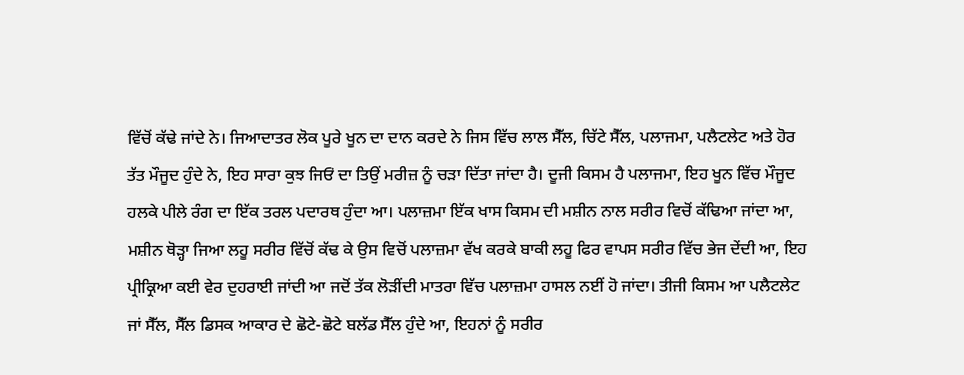ਵਿੱਚੋਂ ਕੱਢੇ ਜਾਂਦੇ ਨੇ। ਜਿਆਦਾਤਰ ਲੋਕ ਪੂਰੇ ਖੂਨ ਦਾ ਦਾਨ ਕਰਦੇ ਨੇ ਜਿਸ ਵਿੱਚ ਲਾਲ ਸੈੱਲ, ਚਿੱਟੇ ਸੈੱਲ, ਪਲਾਜਮਾ, ਪਲੈਟਲੇਟ ਅਤੇ ਹੋਰ ਤੱਤ ਮੌਜੂਦ ਹੁੰਦੇ ਨੇ, ਇਹ ਸਾਰਾ ਕੁਝ ਜਿਓਂ ਦਾ ਤਿਉਂ ਮਰੀਜ਼ ਨੂੰ ਚੜਾ ਦਿੱਤਾ ਜਾਂਦਾ ਹੈ। ਦੂਜੀ ਕਿਸਮ ਹੈ ਪਲਾਜਮਾ, ਇਹ ਖੂਨ ਵਿੱਚ ਮੌਜੂਦ ਹਲਕੇ ਪੀਲੇ ਰੰਗ ਦਾ ਇੱਕ ਤਰਲ ਪਦਾਰਥ ਹੁੰਦਾ ਆ। ਪਲਾਜ਼ਮਾ ਇੱਕ ਖਾਸ ਕਿਸਮ ਦੀ ਮਸ਼ੀਨ ਨਾਲ ਸਰੀਰ ਵਿਚੋਂ ਕੱਢਿਆ ਜਾਂਦਾ ਆ, ਮਸ਼ੀਨ ਥੋੜ੍ਹਾ ਜਿਆ ਲਹੂ ਸਰੀਰ ਵਿੱਚੋਂ ਕੱਢ ਕੇ ਉਸ ਵਿਚੋਂ ਪਲਾਜ਼ਮਾ ਵੱਖ ਕਰਕੇ ਬਾਕੀ ਲਹੂ ਫਿਰ ਵਾਪਸ ਸਰੀਰ ਵਿੱਚ ਭੇਜ ਦੇਂਦੀ ਆ, ਇਹ ਪ੍ਰੀਕ੍ਰਿਆ ਕਈ ਵੇਰ ਦੁਹਰਾਈ ਜਾਂਦੀ ਆ ਜਦੋਂ ਤੱਕ ਲੋੜੀਂਦੀ ਮਾਤਰਾ ਵਿੱਚ ਪਲਾਜ਼ਮਾ ਹਾਸਲ ਨਈਂ ਹੋ ਜਾਂਦਾ। ਤੀਜੀ ਕਿਸਮ ਆ ਪਲੈਟਲੇਟ ਜਾਂ ਸੈੱਲ, ਸੈੱਲ ਡਿਸਕ ਆਕਾਰ ਦੇ ਛੋਟੇ-ਛੋਟੇ ਬਲੱਡ ਸੈੱਲ ਹੁੰਦੇ ਆ, ਇਹਨਾਂ ਨੂੰ ਸਰੀਰ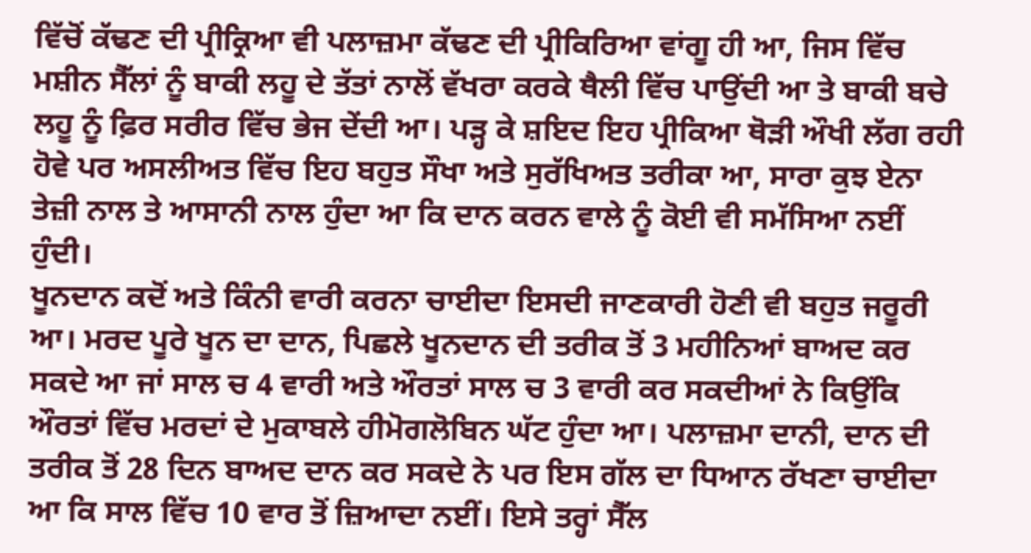ਵਿੱਚੋਂ ਕੱਢਣ ਦੀ ਪ੍ਰੀਕ੍ਰਿਆ ਵੀ ਪਲਾਜ਼ਮਾ ਕੱਢਣ ਦੀ ਪ੍ਰੀਕਿਰਿਆ ਵਾਂਗੂ ਹੀ ਆ, ਜਿਸ ਵਿੱਚ ਮਸ਼ੀਨ ਸੈੱਲਾਂ ਨੂੰ ਬਾਕੀ ਲਹੂ ਦੇ ਤੱਤਾਂ ਨਾਲੋਂ ਵੱਖਰਾ ਕਰਕੇ ਥੈਲੀ ਵਿੱਚ ਪਾਉਂਦੀ ਆ ਤੇ ਬਾਕੀ ਬਚੇ ਲਹੂ ਨੂੰ ਫ਼ਿਰ ਸਰੀਰ ਵਿੱਚ ਭੇਜ ਦੇਂਦੀ ਆ। ਪੜ੍ਹ ਕੇ ਸ਼ਇਦ ਇਹ ਪ੍ਰੀਕਿਆ ਥੋੜੀ ਔਖੀ ਲੱਗ ਰਹੀ ਹੋਵੇ ਪਰ ਅਸਲੀਅਤ ਵਿੱਚ ਇਹ ਬਹੁਤ ਸੌਖਾ ਅਤੇ ਸੁਰੱਖਿਅਤ ਤਰੀਕਾ ਆ, ਸਾਰਾ ਕੁਝ ਏਨਾ ਤੇਜ਼ੀ ਨਾਲ ਤੇ ਆਸਾਨੀ ਨਾਲ ਹੁੰਦਾ ਆ ਕਿ ਦਾਨ ਕਰਨ ਵਾਲੇ ਨੂੰ ਕੋਈ ਵੀ ਸਮੱਸਿਆ ਨਈਂ ਹੁੰਦੀ।
ਖੂਨਦਾਨ ਕਦੋਂ ਅਤੇ ਕਿੰਨੀ ਵਾਰੀ ਕਰਨਾ ਚਾਈਦਾ ਇਸਦੀ ਜਾਣਕਾਰੀ ਹੋਣੀ ਵੀ ਬਹੁਤ ਜਰੂਰੀ ਆ। ਮਰਦ ਪੂਰੇ ਖੂਨ ਦਾ ਦਾਨ, ਪਿਛਲੇ ਖੂਨਦਾਨ ਦੀ ਤਰੀਕ ਤੋਂ 3 ਮਹੀਨਿਆਂ ਬਾਅਦ ਕਰ ਸਕਦੇ ਆ ਜਾਂ ਸਾਲ ਚ 4 ਵਾਰੀ ਅਤੇ ਔਰਤਾਂ ਸਾਲ ਚ 3 ਵਾਰੀ ਕਰ ਸਕਦੀਆਂ ਨੇ ਕਿਉਂਕਿ ਔਰਤਾਂ ਵਿੱਚ ਮਰਦਾਂ ਦੇ ਮੁਕਾਬਲੇ ਹੀਮੋਗਲੋਬਿਨ ਘੱਟ ਹੁੰਦਾ ਆ। ਪਲਾਜ਼ਮਾ ਦਾਨੀ, ਦਾਨ ਦੀ ਤਰੀਕ ਤੋਂ 28 ਦਿਨ ਬਾਅਦ ਦਾਨ ਕਰ ਸਕਦੇ ਨੇ ਪਰ ਇਸ ਗੱਲ ਦਾ ਧਿਆਨ ਰੱਖਣਾ ਚਾਈਦਾ ਆ ਕਿ ਸਾਲ ਵਿੱਚ 10 ਵਾਰ ਤੋਂ ਜ਼ਿਆਦਾ ਨਈਂ। ਇਸੇ ਤਰ੍ਹਾਂ ਸੈੱਲ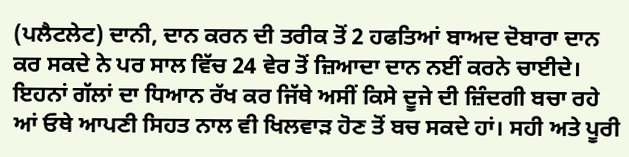(ਪਲੈਟਲੇਟ) ਦਾਨੀ, ਦਾਨ ਕਰਨ ਦੀ ਤਰੀਕ ਤੋਂ 2 ਹਫਤਿਆਂ ਬਾਅਦ ਦੋਬਾਰਾ ਦਾਨ ਕਰ ਸਕਦੇ ਨੇ ਪਰ ਸਾਲ ਵਿੱਚ 24 ਵੇਰ ਤੋਂ ਜ਼ਿਆਦਾ ਦਾਨ ਨਈਂ ਕਰਨੇ ਚਾਈਦੇ। ਇਹਨਾਂ ਗੱਲਾਂ ਦਾ ਧਿਆਨ ਰੱਖ ਕਰ ਜਿੱਥੇ ਅਸੀਂ ਕਿਸੇ ਦੂਜੇ ਦੀ ਜ਼ਿੰਦਗੀ ਬਚਾ ਰਹੇ ਆਂ ਓਥੇ ਆਪਣੀ ਸਿਹਤ ਨਾਲ ਵੀ ਖਿਲਵਾੜ ਹੋਣ ਤੋਂ ਬਚ ਸਕਦੇ ਹਾਂ। ਸਹੀ ਅਤੇ ਪੂਰੀ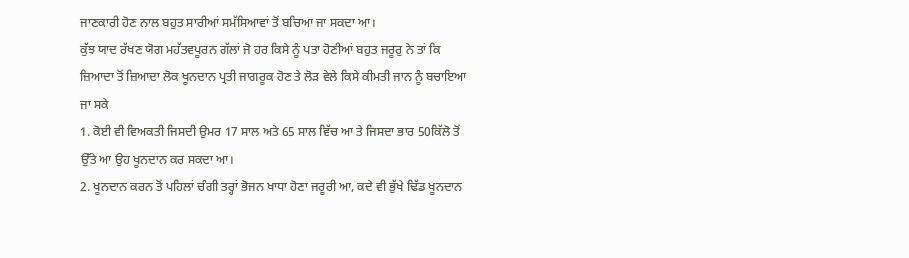ਜਾਣਕਾਰੀ ਹੋਣ ਨਾਲ ਬਹੁਤ ਸਾਰੀਆਂ ਸਮੱਸਿਆਵਾਂ ਤੋਂ ਬਚਿਆ ਜਾ ਸਕਦਾ ਆ।
ਕੁੱਝ ਯਾਦ ਰੱਖਣ ਯੋਗ ਮਹੱਤਵਪੂਰਨ ਗੱਲਾਂ ਜੋ ਹਰ ਕਿਸੇ ਨੂੰ ਪਤਾ ਹੋਣੀਆਂ ਬਹੁਤ ਜਰੂਰੁ ਨੇ ਤਾਂ ਕਿ ਜ਼ਿਆਦਾ ਤੋਂ ਜ਼ਿਆਦਾ ਲੋਕ ਖੂਨਦਾਨ ਪ੍ਰਤੀ ਜਾਗਰੂਕ ਹੋਣ ਤੇ ਲੋੜ ਵੇਲੇ ਕਿਸੇ ਕੀਮਤੀ ਜਾਨ ਨੂੰ ਬਚਾਇਆ ਜਾ ਸਕੇ
1. ਕੋਈ ਵੀ ਵਿਅਕਤੀ ਜਿਸਦੀ ਉਮਰ 17 ਸਾਲ ਅਤੇ 65 ਸਾਲ ਵਿੱਚ ਆ ਤੇ ਜਿਸਦਾ ਭਾਰ 50ਕਿੱਲੋ ਤੋਂ ਉੱਤੇ ਆ ਉਹ ਖੂਨਦਾਨ ਕਰ ਸਕਦਾ ਆ।
2. ਖੂਨਦਾਨ ਕਰਨ ਤੋਂ ਪਹਿਲਾਂ ਚੰਗੀ ਤਰ੍ਹਾਂ ਭੋਜਨ ਖਾਧਾ ਹੋਣਾ ਜਰੂਰੀ ਆ, ਕਦੇ ਵੀ ਭੁੱਖੇ ਢਿੱਡ ਖੂਨਦਾਨ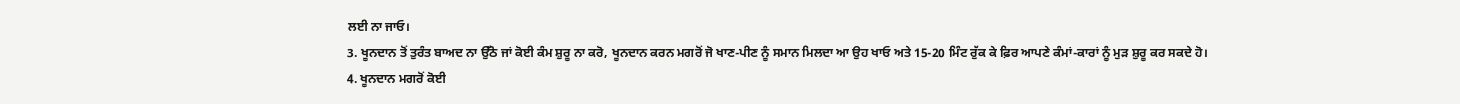ਲਈ ਨਾ ਜਾਓ।
3. ਖੂਨਦਾਨ ਤੋਂ ਤੁਰੰਤ ਬਾਅਦ ਨਾ ਉੱਠੋ ਜਾਂ ਕੋਈ ਕੰਮ ਸ਼ੁਰੂ ਨਾ ਕਰੋ, ਖੂਨਦਾਨ ਕਰਨ ਮਗਰੋਂ ਜੋ ਖਾਣ-ਪੀਣ ਨੂੰ ਸਮਾਨ ਮਿਲਦਾ ਆ ਉਹ ਖਾਓ ਅਤੇ 15-20 ਮਿੰਟ ਰੁੱਕ ਕੇ ਫ਼ਿਰ ਆਪਣੇ ਕੰਮਾਂ-ਕਾਰਾਂ ਨੂੰ ਮੁੜ ਸ਼ੁਰੂ ਕਰ ਸਕਦੇ ਹੋ।
4. ਖੂਨਦਾਨ ਮਗਰੋਂ ਕੋਈ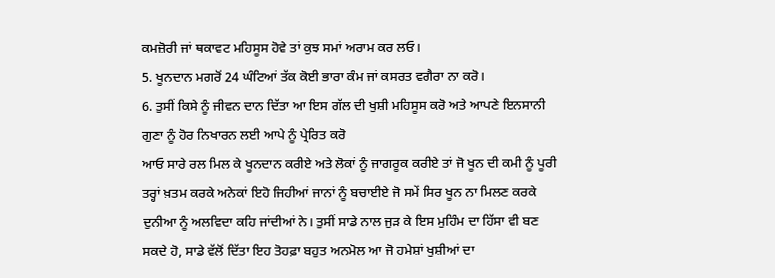ਕਮਜ਼ੋਰੀ ਜਾਂ ਥਕਾਵਟ ਮਹਿਸੂਸ ਹੋਵੇ ਤਾਂ ਕੁਝ ਸਮਾਂ ਅਰਾਮ ਕਰ ਲਓ।
5. ਖੂਨਦਾਨ ਮਗਰੋਂ 24 ਘੰਟਿਆਂ ਤੱਕ ਕੋਈ ਭਾਰਾ ਕੰਮ ਜਾਂ ਕਸਰਤ ਵਗੈਰਾ ਨਾ ਕਰੋ।
6. ਤੁਸੀਂ ਕਿਸੇ ਨੂੰ ਜੀਵਨ ਦਾਨ ਦਿੱਤਾ ਆ ਇਸ ਗੱਲ ਦੀ ਖੁਸ਼ੀ ਮਹਿਸੂਸ ਕਰੋ ਅਤੇ ਆਪਣੇ ਇਨਸਾਨੀ ਗੁਣਾ ਨੂੰ ਹੋਰ ਨਿਖਾਰਨ ਲਈ ਆਪੇ ਨੂੰ ਪ੍ਰੇਰਿਤ ਕਰੋ
ਆਓ ਸਾਰੇ ਰਲ ਮਿਲ ਕੇ ਖੂਨਦਾਨ ਕਰੀਏ ਅਤੇ ਲੋਕਾਂ ਨੂੰ ਜਾਗਰੂਕ ਕਰੀਏ ਤਾਂ ਜੋ ਖੂਨ ਦੀ ਕਮੀ ਨੂੰ ਪੂਰੀ ਤਰ੍ਹਾਂ ਖ਼ਤਮ ਕਰਕੇ ਅਨੇਕਾਂ ਇਹੋ ਜਿਹੀਆਂ ਜਾਨਾਂ ਨੂੰ ਬਚਾਈਏ ਜੋ ਸਮੇਂ ਸਿਰ ਖੂਨ ਨਾ ਮਿਲਣ ਕਰਕੇ ਦੁਨੀਆ ਨੂੰ ਅਲਵਿਦਾ ਕਹਿ ਜਾਂਦੀਆਂ ਨੇ। ਤੁਸੀਂ ਸਾਡੇ ਨਾਲ ਜੁੜ ਕੇ ਇਸ ਮੁਹਿੰਮ ਦਾ ਹਿੱਸਾ ਵੀ ਬਣ ਸਕਦੇ ਹੋ, ਸਾਡੇ ਵੱਲੋਂ ਦਿੱਤਾ ਇਹ ਤੋਹਫ਼ਾ ਬਹੁਤ ਅਨਮੋਲ ਆ ਜੋ ਹਮੇਸ਼ਾਂ ਖੁਸ਼ੀਆਂ ਦਾ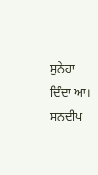ਸੁਨੇਹਾ ਦਿੰਦਾ ਆ।
ਸਨਦੀਪ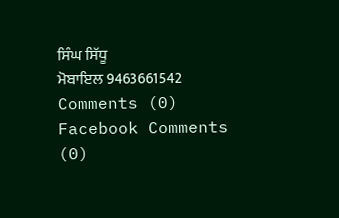ਸਿੰਘ ਸਿੱਧੂ
ਮੋਬਾਇਲ 9463661542
Comments (0)
Facebook Comments (0)